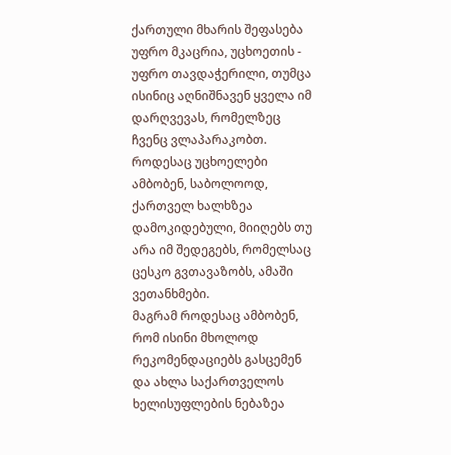ქართული მხარის შეფასება უფრო მკაცრია, უცხოეთის - უფრო თავდაჭერილი, თუმცა ისინიც აღნიშნავენ ყველა იმ დარღვევას, რომელზეც ჩვენც ვლაპარაკობთ. როდესაც უცხოელები ამბობენ, საბოლოოდ, ქართველ ხალხზეა დამოკიდებული, მიიღებს თუ არა იმ შედეგებს, რომელსაც ცესკო გვთავაზობს, ამაში ვეთანხმები.
მაგრამ როდესაც ამბობენ, რომ ისინი მხოლოდ რეკომენდაციებს გასცემენ და ახლა საქართველოს ხელისუფლების ნებაზეა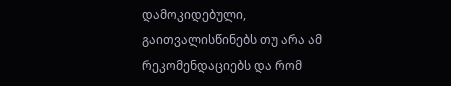დამოკიდებული, გაითვალისწინებს თუ არა ამ რეკომენდაციებს და რომ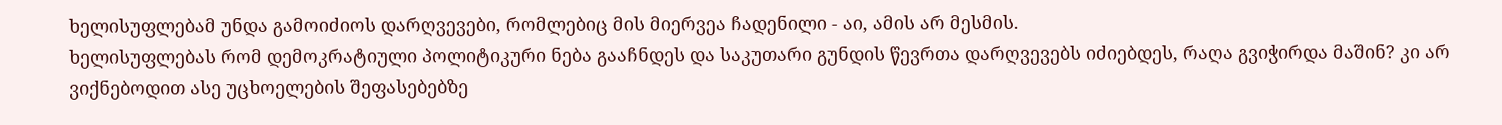ხელისუფლებამ უნდა გამოიძიოს დარღვევები, რომლებიც მის მიერვეა ჩადენილი - აი, ამის არ მესმის.
ხელისუფლებას რომ დემოკრატიული პოლიტიკური ნება გააჩნდეს და საკუთარი გუნდის წევრთა დარღვევებს იძიებდეს, რაღა გვიჭირდა მაშინ? კი არ ვიქნებოდით ასე უცხოელების შეფასებებზე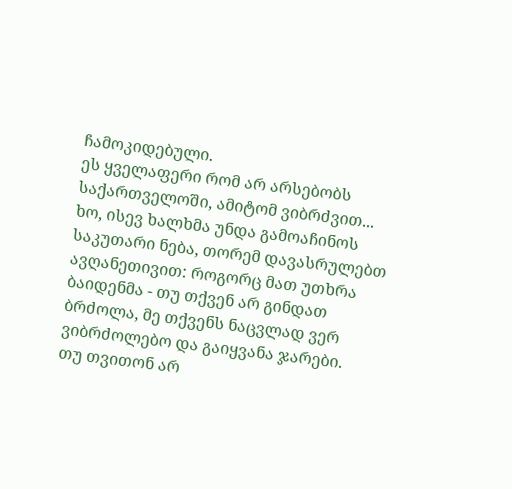ჩამოკიდებული.
ეს ყველაფერი რომ არ არსებობს საქართველოში, ამიტომ ვიბრძვით... ხო, ისევ ხალხმა უნდა გამოაჩინოს საკუთარი ნება, თორემ დავასრულებთ ავღანეთივით: როგორც მათ უთხრა ბაიდენმა - თუ თქვენ არ გინდათ ბრძოლა, მე თქვენს ნაცვლად ვერ ვიბრძოლებო და გაიყვანა ჯარები.
თუ თვითონ არ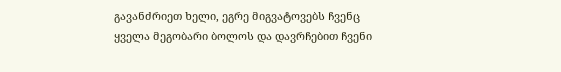გავანძრიეთ ხელი, ეგრე მიგვატოვებს ჩვენც ყველა მეგობარი ბოლოს და დავრჩებით ჩვენი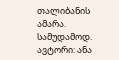თალიბანის ამარა. სამუდამოდ.
ავტორი: ანა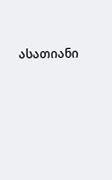ასათიანი